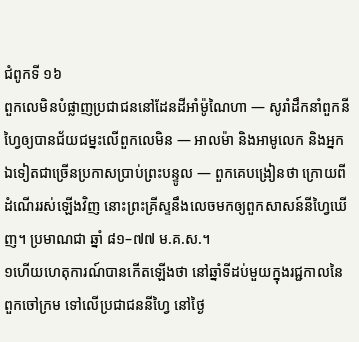ជំពូកទី ១៦
ពួកលេមិនបំផ្លាញប្រជាជននៅដែនដីអាំម៉ូណៃហា — សូរាំដឹកនាំពួកនីហ្វៃឲ្យបានជ័យជម្នះលើពួកលេមិន — អាលម៉ា និងអាមូលេក និងអ្នកឯទៀតជាច្រើនប្រកាសប្រាប់ព្រះបន្ទូល — ពួកគេបង្រៀនថា ក្រោយពីដំណើររស់ឡើងវិញ នោះព្រះគ្រីស្ទនឹងលេចមកឲ្យពួកសាសន៍នីហ្វៃឃើញ។ ប្រមាណជា ឆ្នាំ ៨១–៧៧ ម.គ.ស.។
១ហើយហេតុការណ៍បានកើតឡើងថា នៅឆ្នាំទីដប់មួយក្នុងរជ្ជកាលនៃពួកចៅក្រម ទៅលើប្រជាជននីហ្វៃ នៅថ្ងៃ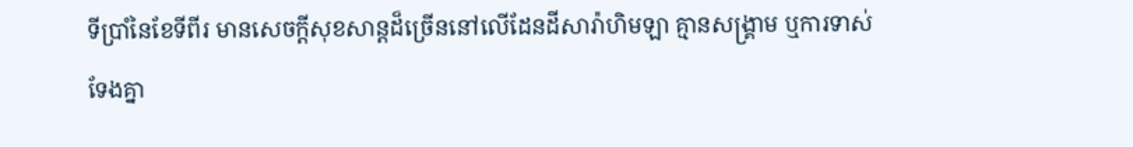ទីប្រាំនៃខែទីពីរ មានសេចក្ដីសុខសាន្តដ៏ច្រើននៅលើដែនដីសារ៉ាហិមឡា គ្មានសង្គ្រាម ឬការទាស់ទែងគ្នា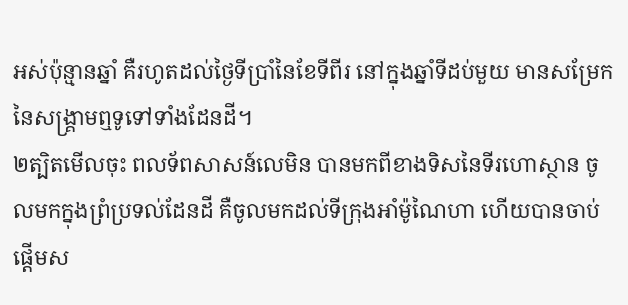អស់ប៉ុន្មានឆ្នាំ គឺរហូតដល់ថ្ងៃទីប្រាំនៃខែទីពីរ នៅក្នុងឆ្នាំទីដប់មួយ មានសម្រែកនៃសង្គ្រាមឮទូទៅទាំងដែនដី។
២ត្បិតមើលចុះ ពលទ័ពសាសន៍លេមិន បានមកពីខាងទិសនៃទីរហោស្ថាន ចូលមកក្នុងព្រំប្រទល់ដែនដី គឺចូលមកដល់ទីក្រុងអាំម៉ូណៃហា ហើយបានចាប់ផ្ដើមស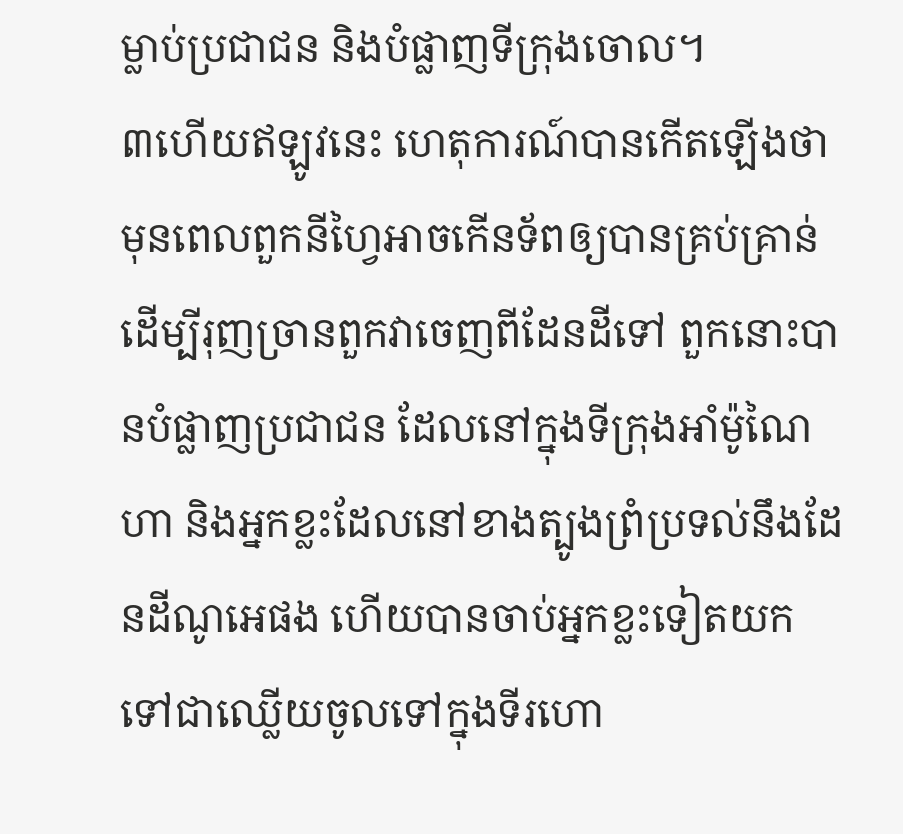ម្លាប់ប្រជាជន និងបំផ្លាញទីក្រុងចោល។
៣ហើយឥឡូវនេះ ហេតុការណ៍បានកើតឡើងថា មុនពេលពួកនីហ្វៃអាចកើនទ័ពឲ្យបានគ្រប់គ្រាន់ ដើម្បីរុញច្រានពួកវាចេញពីដែនដីទៅ ពួកនោះបានបំផ្លាញប្រជាជន ដែលនៅក្នុងទីក្រុងអាំម៉ូណៃហា និងអ្នកខ្លះដែលនៅខាងត្បូងព្រំប្រទល់នឹងដែនដីណូអេផង ហើយបានចាប់អ្នកខ្លះទៀតយកទៅជាឈ្លើយចូលទៅក្នុងទីរហោ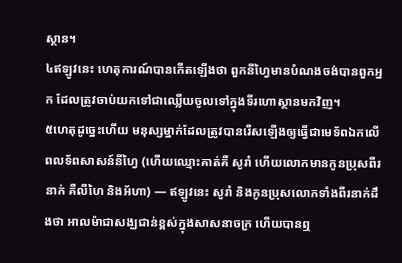ស្ថាន។
៤ឥឡូវនេះ ហេតុការណ៍បានកើតឡើងថា ពួកនីហ្វៃមានបំណងចង់បានពួកអ្នក ដែលត្រូវចាប់យកទៅជាឈ្លើយចូលទៅក្នុងទីរហោស្ថានមកវិញ។
៥ហេតុដូច្នេះហើយ មនុស្សម្នាក់ដែលត្រូវបានរើសឡើងឲ្យធ្វើជាមេទ័ពឯកលើពលទ័ពសាសន៍នីហ្វៃ (ហើយឈ្មោះគាត់គឺ សូរាំ ហើយលោកមានកូនប្រុសពីរនាក់ គឺលីហៃ និងអ័ហា) — ឥឡូវនេះ សូរាំ និងកូនប្រុសលោកទាំងពីរនាក់ដឹងថា អាលម៉ាជាសង្ឃជាន់ខ្ពស់ក្នុងសាសនាចក្រ ហើយបានឮ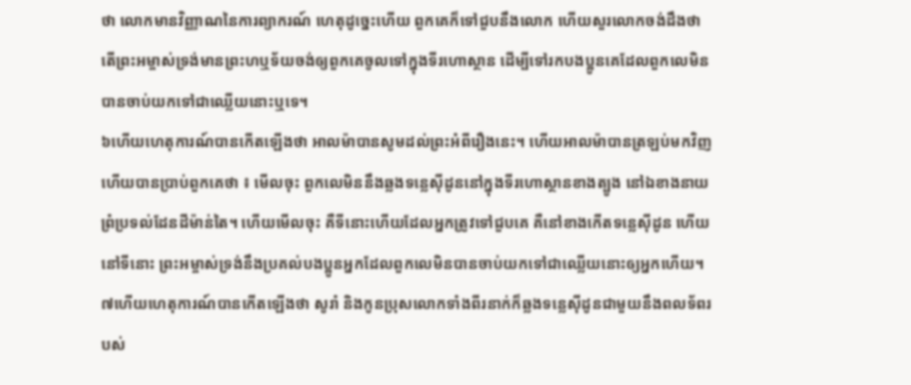ថា លោកមានវិញ្ញាណនៃការព្យាករណ៍ ហេតុដូច្នេះហើយ ពួកគេក៏ទៅជួបនឹងលោក ហើយសួរលោកចង់ដឹងថា តើព្រះអម្ចាស់ទ្រង់មានព្រះហឬទ័យចង់ឲ្យពួកគេចូលទៅក្នុងទីរហោស្ថាន ដើម្បីទៅរកបងប្អូនគេដែលពួកលេមិនបានចាប់យកទៅជាឈ្លើយនោះឬទេ។
៦ហើយហេតុការណ៍បានកើតឡើងថា អាលម៉ាបានសូមដល់ព្រះអំពីរឿងនេះ។ ហើយអាលម៉ាបានត្រឡប់មកវិញ ហើយបានប្រាប់ពួកគេថា ៖ មើលចុះ ពួកលេមិននឹងឆ្លងទន្លេស៊ីដូននៅក្នុងទីរហោស្ថានខាងត្បូង នៅឯខាងនាយព្រំប្រទល់ដែនដីម៉ាន់តៃ។ ហើយមើលចុះ គឺទីនោះហើយដែលអ្នកត្រូវទៅជួបគេ គឺនៅខាងកើតទន្លេស៊ីដូន ហើយនៅទីនោះ ព្រះអម្ចាស់ទ្រង់នឹងប្រគល់បងប្អូនអ្នកដែលពួកលេមិនបានចាប់យកទៅជាឈ្លើយនោះឲ្យអ្នកហើយ។
៧ហើយហេតុការណ៍បានកើតឡើងថា សូរាំ និងកូនប្រុសលោកទាំងពីរនាក់ក៏ឆ្លងទន្លេស៊ីដូនជាមួយនឹងពលទ័ពរបស់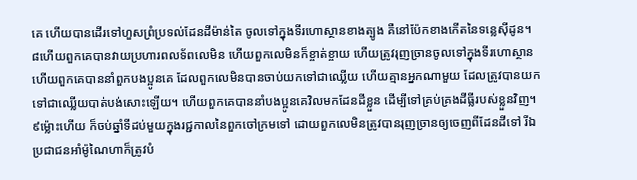គេ ហើយបានដើរទៅហួសព្រំប្រទល់ដែនដីម៉ាន់តៃ ចូលទៅក្នុងទីរហោស្ថានខាងត្បូង គឺនៅប៉ែកខាងកើតនៃទន្លេស៊ីដូន។
៨ហើយពួកគេបានវាយប្រហារពលទ័ពលេមិន ហើយពួកលេមិនក៏ខ្ចាត់ខ្ចាយ ហើយត្រូវរុញច្រានចូលទៅក្នុងទីរហោស្ថាន ហើយពួកគេបាននាំពួកបងប្អូនគេ ដែលពួកលេមិនបានចាប់យកទៅជាឈ្លើយ ហើយគ្មានអ្នកណាមួយ ដែលត្រូវបានយកទៅជាឈ្លើយបាត់បង់សោះឡើយ។ ហើយពួកគេបាននាំបងប្អូនគេវិលមកដែនដីខ្លួន ដើម្បីទៅគ្រប់គ្រងដីធ្លីរបស់ខ្លួនវិញ។
៩ម្ល៉ោះហើយ ក៏ចប់ឆ្នាំទីដប់មួយក្នុងរជ្ជកាលនៃពួកចៅក្រមទៅ ដោយពួកលេមិនត្រូវបានរុញច្រានឲ្យចេញពីដែនដីទៅ រីឯប្រជាជនអាំម៉ូណៃហាក៏ត្រូវបំ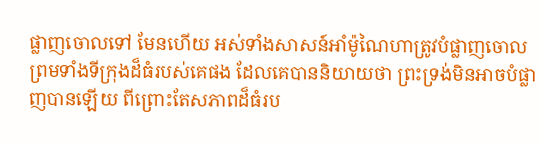ផ្លាញចោលទៅ មែនហើយ អស់ទាំងសាសន៍អាំម៉ូណៃហាត្រូវបំផ្លាញចោល ព្រមទាំងទីក្រុងដ៏ធំរបស់គេផង ដែលគេបាននិយាយថា ព្រះទ្រង់មិនអាចបំផ្លាញបានឡើយ ពីព្រោះតែសភាពដ៏ធំរប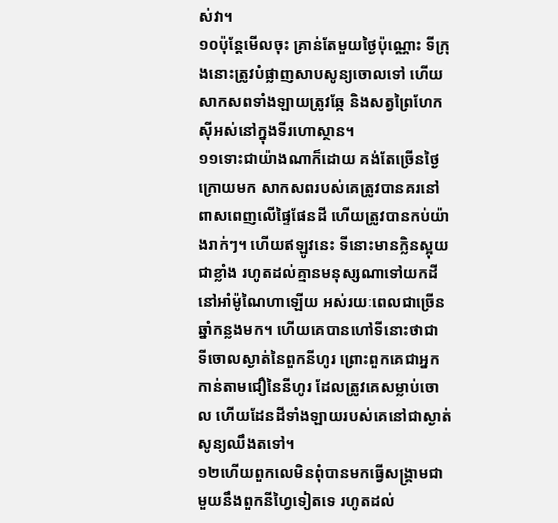ស់វា។
១០ប៉ុន្តែមើលចុះ គ្រាន់តែមួយថ្ងៃប៉ុណ្ណោះ ទីក្រុងនោះត្រូវបំផ្លាញសាបសូន្យចោលទៅ ហើយសាកសពទាំងឡាយត្រូវឆ្កែ និងសត្វព្រៃហែកស៊ីអស់នៅក្នុងទីរហោស្ថាន។
១១ទោះជាយ៉ាងណាក៏ដោយ គង់តែច្រើនថ្ងៃក្រោយមក សាកសពរបស់គេត្រូវបានគរនៅពាសពេញលើផ្ទៃផែនដី ហើយត្រូវបានកប់យ៉ាងរាក់ៗ។ ហើយឥឡូវនេះ ទីនោះមានក្លិនស្អុយជាខ្លាំង រហូតដល់គ្មានមនុស្សណាទៅយកដីនៅអាំម៉ូណៃហាឡើយ អស់រយៈពេលជាច្រើនឆ្នាំកន្លងមក។ ហើយគេបានហៅទីនោះថាជា ទីចោលស្ងាត់នៃពួកនីហូរ ព្រោះពួកគេជាអ្នកកាន់តាមជឿនៃនីហូរ ដែលត្រូវគេសម្លាប់ចោល ហើយដែនដីទាំងឡាយរបស់គេនៅជាស្ងាត់សូន្យឈឹងតទៅ។
១២ហើយពួកលេមិនពុំបានមកធ្វើសង្គ្រាមជាមួយនឹងពួកនីហ្វៃទៀតទេ រហូតដល់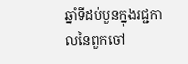ឆ្នាំទីដប់បួនក្នុងរជ្ជកាលនៃពួកចៅ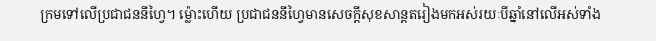ក្រមទៅលើប្រជាជននីហ្វៃ។ ម្ល៉ោះហើយ ប្រជាជននីហ្វៃមានសេចក្ដីសុខសាន្តតរៀងមកអស់រយៈបីឆ្នាំនៅលើអស់ទាំង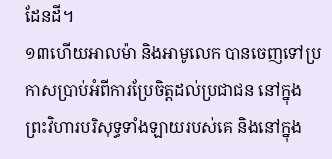ដែនដី។
១៣ហើយអាលម៉ា និងអាមូលេក បានចេញទៅប្រកាសប្រាប់អំពីការប្រែចិត្តដល់ប្រជាជន នៅក្នុងព្រះវិហារបរិសុទ្ធទាំងឡាយរបស់គេ និងនៅក្នុង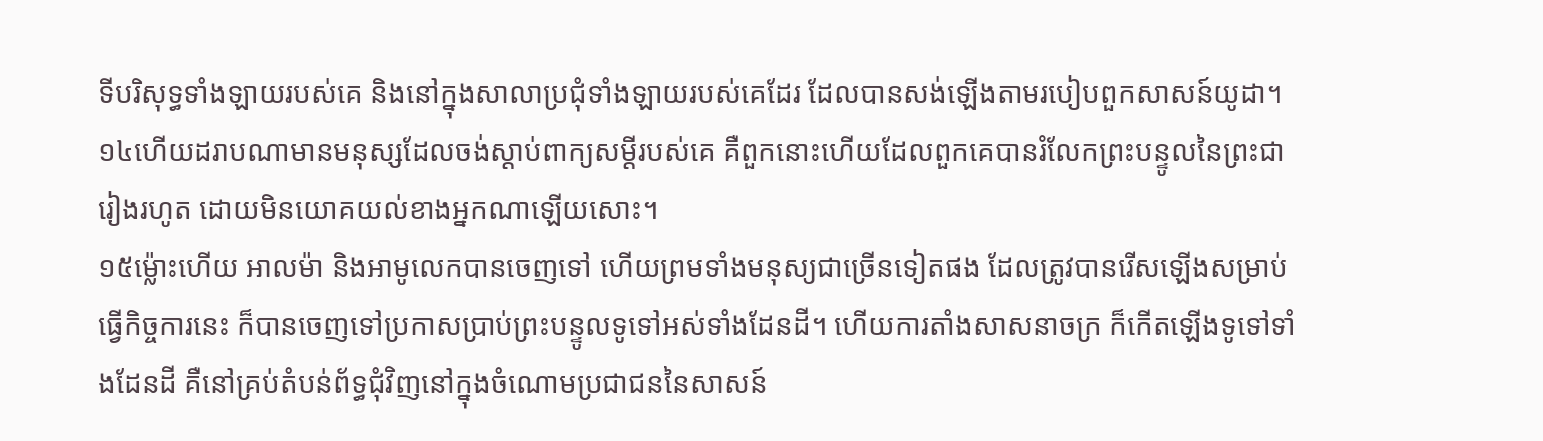ទីបរិសុទ្ធទាំងឡាយរបស់គេ និងនៅក្នុងសាលាប្រជុំទាំងឡាយរបស់គេដែរ ដែលបានសង់ឡើងតាមរបៀបពួកសាសន៍យូដា។
១៤ហើយដរាបណាមានមនុស្សដែលចង់ស្ដាប់ពាក្យសម្ដីរបស់គេ គឺពួកនោះហើយដែលពួកគេបានរំលែកព្រះបន្ទូលនៃព្រះជារៀងរហូត ដោយមិនយោគយល់ខាងអ្នកណាឡើយសោះ។
១៥ម្ល៉ោះហើយ អាលម៉ា និងអាមូលេកបានចេញទៅ ហើយព្រមទាំងមនុស្យជាច្រើនទៀតផង ដែលត្រូវបានរើសឡើងសម្រាប់ធ្វើកិច្ចការនេះ ក៏បានចេញទៅប្រកាសប្រាប់ព្រះបន្ទូលទូទៅអស់ទាំងដែនដី។ ហើយការតាំងសាសនាចក្រ ក៏កើតឡើងទូទៅទាំងដែនដី គឺនៅគ្រប់តំបន់ព័ទ្ធជុំវិញនៅក្នុងចំណោមប្រជាជននៃសាសន៍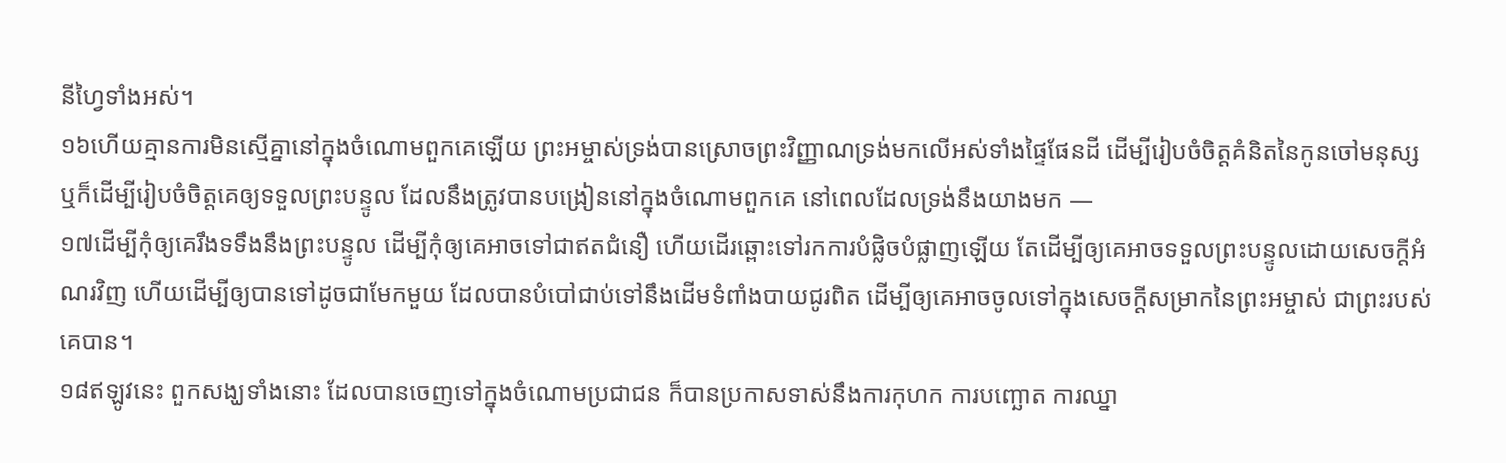នីហ្វៃទាំងអស់។
១៦ហើយគ្មានការមិនស្មើគ្នានៅក្នុងចំណោមពួកគេឡើយ ព្រះអម្ចាស់ទ្រង់បានស្រោចព្រះវិញ្ញាណទ្រង់មកលើអស់ទាំងផ្ទៃផែនដី ដើម្បីរៀបចំចិត្តគំនិតនៃកូនចៅមនុស្ស ឬក៏ដើម្បីរៀបចំចិត្តគេឲ្យទទួលព្រះបន្ទូល ដែលនឹងត្រូវបានបង្រៀននៅក្នុងចំណោមពួកគេ នៅពេលដែលទ្រង់នឹងយាងមក —
១៧ដើម្បីកុំឲ្យគេរឹងទទឹងនឹងព្រះបន្ទូល ដើម្បីកុំឲ្យគេអាចទៅជាឥតជំនឿ ហើយដើរឆ្ពោះទៅរកការបំផ្លិចបំផ្លាញឡើយ តែដើម្បីឲ្យគេអាចទទួលព្រះបន្ទូលដោយសេចក្ដីអំណរវិញ ហើយដើម្បីឲ្យបានទៅដូចជាមែកមួយ ដែលបានបំបៅជាប់ទៅនឹងដើមទំពាំងបាយជូរពិត ដើម្បីឲ្យគេអាចចូលទៅក្នុងសេចក្ដីសម្រាកនៃព្រះអម្ចាស់ ជាព្រះរបស់គេបាន។
១៨ឥឡូវនេះ ពួកសង្ឃទាំងនោះ ដែលបានចេញទៅក្នុងចំណោមប្រជាជន ក៏បានប្រកាសទាស់នឹងការកុហក ការបញ្ឆោត ការឈ្នា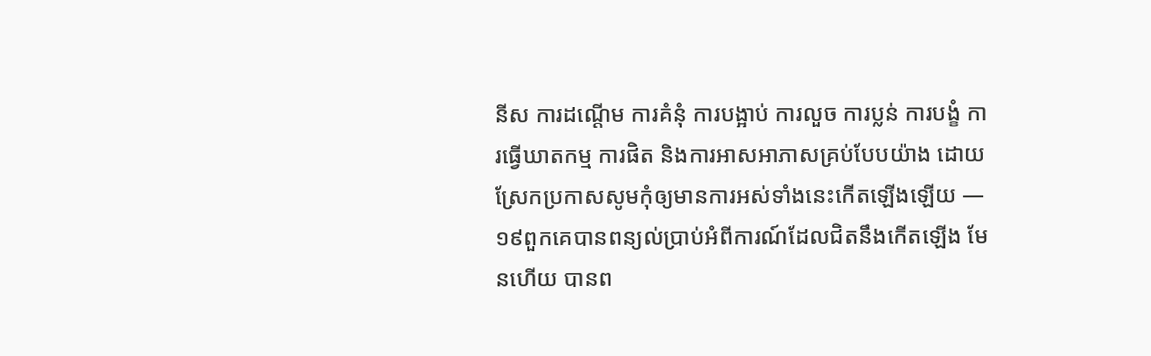នីស ការដណ្ដើម ការគំនុំ ការបង្អាប់ ការលួច ការប្លន់ ការបង្ខំ ការធ្វើឃាតកម្ម ការផិត និងការអាសអាភាសគ្រប់បែបយ៉ាង ដោយស្រែកប្រកាសសូមកុំឲ្យមានការអស់ទាំងនេះកើតឡើងឡើយ —
១៩ពួកគេបានពន្យល់ប្រាប់អំពីការណ៍ដែលជិតនឹងកើតឡើង មែនហើយ បានព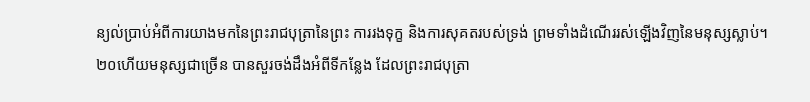ន្យល់ប្រាប់អំពីការយាងមកនៃព្រះរាជបុត្រានៃព្រះ ការរងទុក្ខ និងការសុគតរបស់ទ្រង់ ព្រមទាំងដំណើររស់ឡើងវិញនៃមនុស្សស្លាប់។
២០ហើយមនុស្សជាច្រើន បានសួរចង់ដឹងអំពីទីកន្លែង ដែលព្រះរាជបុត្រា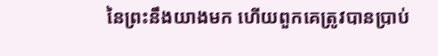នៃព្រះនឹងយាងមក ហើយពួកគេត្រូវបានប្រាប់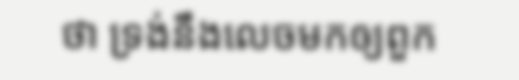ថា ទ្រង់នឹងលេចមកឲ្យពួក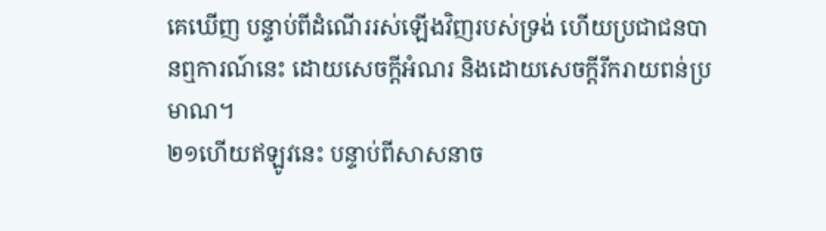គេឃើញ បន្ទាប់ពីដំណើររស់ឡើងវិញរបស់ទ្រង់ ហើយប្រជាជនបានឮការណ៍នេះ ដោយសេចក្ដីអំណរ និងដោយសេចក្ដីរីករាយពន់ប្រមាណ។
២១ហើយឥឡូវនេះ បន្ទាប់ពីសាសនាច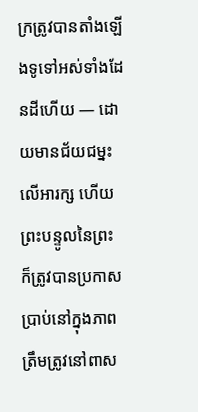ក្រត្រូវបានតាំងឡើងទូទៅអស់ទាំងដែនដីហើយ — ដោយមានជ័យជម្នះលើអារក្ស ហើយព្រះបន្ទូលនៃព្រះ ក៏ត្រូវបានប្រកាសប្រាប់នៅក្នុងភាពត្រឹមត្រូវនៅពាស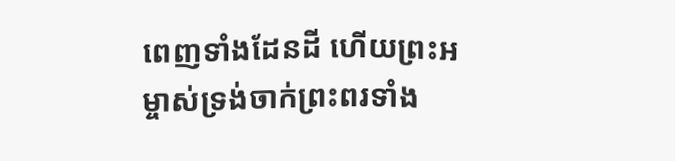ពេញទាំងដែនដី ហើយព្រះអម្ចាស់ទ្រង់ចាក់ព្រះពរទាំង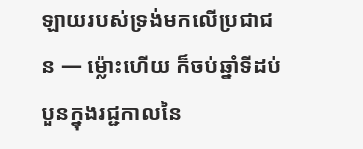ឡាយរបស់ទ្រង់មកលើប្រជាជន — ម្ល៉ោះហើយ ក៏ចប់ឆ្នាំទីដប់បួនក្នុងរជ្ជកាលនៃ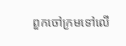ពួកចៅក្រមទៅលើ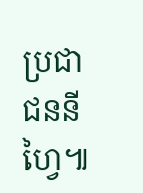ប្រជាជននីហ្វៃ៕